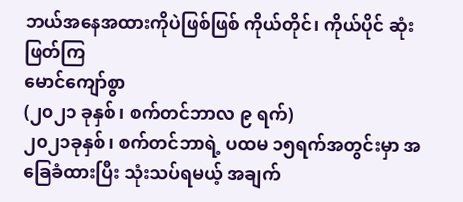ဘယ်အနေအထားကိုပဲဖြစ်ဖြစ် ကိုယ်တိုင်၊ ကိုယ်ပိုင် ဆုံးဖြတ်ကြ
မောင်ကျော်စွာ
(၂၀၂၁ ခုနှစ်၊ စက်တင်ဘာလ ၉ ရက်)
၂၀၂၁ခုနှစ်၊ စက်တင်ဘာရဲ့ ပထမ ၁၅ရက်အတွင်းမှာ အခြေခံထားပြီး သုံးသပ်ရမယ့် အချက်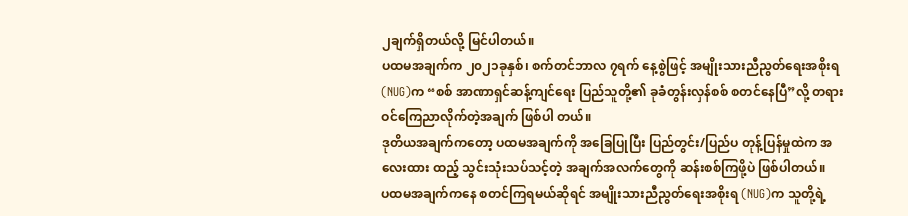၂ချက်ရှိတယ်လို့ မြင်ပါတယ်။
ပထမအချက်က ၂၀၂၁ခုနှစ်၊ စက်တင်ဘာလ ၇ရက် နေ့စွဲဖြင့် အမျိုးသားညီညွတ်ရေးအစိုးရ (NUG)က “စစ် အာဏာရှင်ဆန့်ကျင်ရေး ပြည်သူတို့၏ ခုခံတွန်းလှန်စစ် စတင်နေပြီ”လို့ တရားဝင်ကြေညာလိုက်တဲ့အချက် ဖြစ်ပါ တယ်။
ဒုတိယအချက်ကတော့ ပထမအချက်ကို အခြေပြုပြီး ပြည်တွင်း/ပြည်ပ တုန့်ပြန်မှုထဲက အလေးထား ထည့် သွင်းသုံးသပ်သင့်တဲ့ အချက်အလက်တွေကို ဆန်းစစ်ကြဖို့ပဲ ဖြစ်ပါတယ်။
ပထမအချက်ကနေ စတင်ကြရမယ်ဆိုရင် အမျိုးသားညီညွတ်ရေးအစိုးရ (NUG)က သူတို့ရဲ့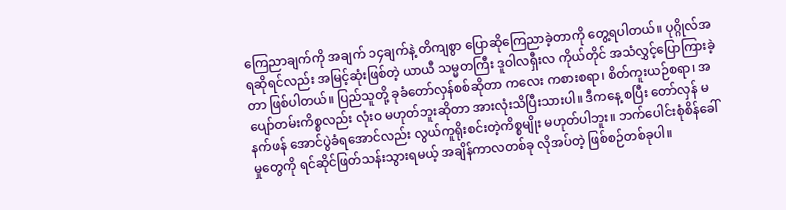ကြေညာချက်ကို အချက် ၁၄ချက်နဲ့ တိကျစွာ ပြောဆိုကြေညာခဲ့တာကို တွေ့ရပါတယ်။ ပုဂ္ဂိုလ်အရဆိုရင်လည်း အမြင့်ဆုံးဖြစ်တဲ့ ယာယီ သမ္မတကြီး ဒူဝါလရှီးလ ကိုယ်တိုင် အသံလွှင့်ပြောကြားခဲ့တာ ဖြစ်ပါတယ်။ ပြည်သူတို့ ခုခံတော်လှန်စစ်ဆိုတာ ကလေး ကစားစရာ၊ စိတ်ကူးယဉ်စရာ၊ အပျော်တမ်းကိစ္စလည်း လုံးဝ မဟုတ်ဘူးဆိုတာ အားလုံးသိပြီးသားပါ။ ဒီကနေ့ စပြီး တော်လှန် မနက်ဖန် အောင်ပွဲခံရအောင်လည်း လွယ်ကူရိုးစင်းတဲ့ကိစ္စမျိုး မဟုတ်ပါဘူး။ ဘက်ပေါင်းစုံစိန်ခေါ်မှုတွေကို ရင်ဆိုင်ဖြတ်သန်းသွားရမယ့် အချိန်ကာလတစ်ခု လိုအပ်တဲ့ ဖြစ်စဉ်တစ်ခုပါ။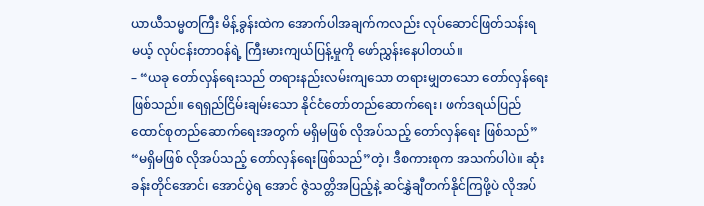ယာယီသမ္မတကြီး မိန့်ခွန်းထဲက အောက်ပါအချက်ကလည်း လုပ်ဆောင်ဖြတ်သန်းရမယ့် လုပ်ငန်းတာဝန်ရဲ့ ကြီးမားကျယ်ပြန့်မှုကို ဖော်ညွှန်းနေပါတယ်။
– “ယခု တော်လှန်ရေးသည် တရားနည်းလမ်းကျသော တရားမျှတသော တော်လှန်ရေးဖြစ်သည်။ ရေရှည်ငြိမ်းချမ်းသော နိုင်ငံတော်တည်ဆောက်ရေး၊ ဖက်ဒရယ်ပြည်ထောင်စုတည်ဆောက်ရေးအတွက် မရှိမဖြစ် လိုအပ်သည့် တော်လှန်ရေး ဖြစ်သည်”
“မရှိမဖြစ် လိုအပ်သည့် တော်လှန်ရေးဖြစ်သည်”တဲ့၊ ဒီစကားစုက အသက်ပါပဲ။ ဆုံးခန်းတိုင်အောင်၊ အောင်ပွဲရ အောင် ဇွဲသတ္တိအပြည့်နဲ့ ဆင်နွှဲချီတက်နိုင်ကြဖို့ပဲ လိုအပ်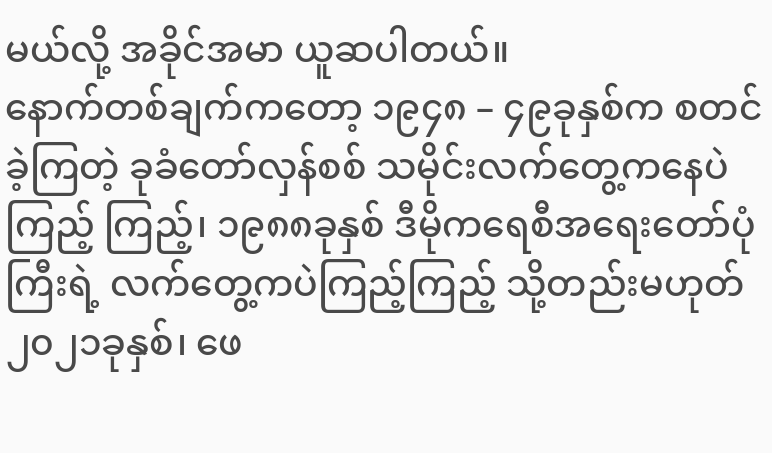မယ်လို့ အခိုင်အမာ ယူဆပါတယ်။
နောက်တစ်ချက်ကတော့ ၁၉၄၈ – ၄၉ခုနှစ်က စတင်ခဲ့ကြတဲ့ ခုခံတော်လှန်စစ် သမိုင်းလက်တွေ့ကနေပဲကြည့် ကြည့်၊ ၁၉၈၈ခုနှစ် ဒီမိုကရေစီအရေးတော်ပုံကြီးရဲ့ လက်တွေ့ကပဲကြည့်ကြည့် သို့တည်းမဟုတ် ၂၀၂၁ခုနှစ်၊ ဖေ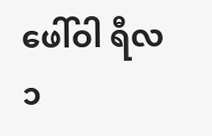ဖေါ်ဝါ ရီလ ၁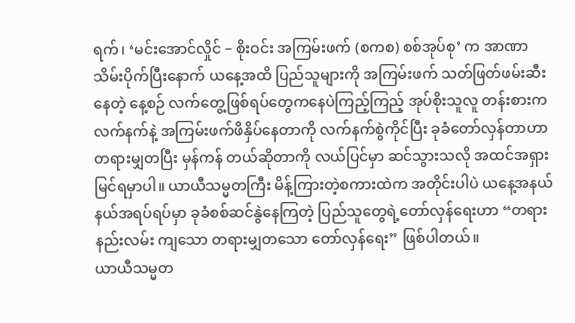ရက်၊ ‘မင်းအောင်လှိုင် – စိုးဝင်း အကြမ်းဖက် (စကစ) စစ်အုပ်စု’ က အာဏာသိမ်းပိုက်ပြီးနောက် ယနေ့အထိ ပြည်သူများကို အကြမ်းဖက် သတ်ဖြတ်ဖမ်းဆီးနေတဲ့ နေ့စဉ် လက်တွေ့ဖြစ်ရပ်တွေကနေပဲကြည့်ကြည့် အုပ်စိုးသူလူ တန်းစားက လက်နက်နဲ့ အကြမ်းဖက်ဖိနှိပ်နေတာကို လက်နက်စွဲကိုင်ပြီး ခုခံတော်လှန်တာဟာ တရားမျှတပြီး မှန်ကန် တယ်ဆိုတာကို လယ်ပြင်မှာ ဆင်သွားသလို အထင်အရှားမြင်ရမှာပါ။ ယာယီသမ္မတကြီး မိန့်ကြားတဲ့စကားထဲက အတိုင်းပါပဲ ယနေ့အနယ်နယ်အရပ်ရပ်မှာ ခုခံစစ်ဆင်နွဲနေကြတဲ့ ပြည်သူတွေရဲ့တော်လှန်ရေးဟာ “တရားနည်းလမ်း ကျသော တရားမျှတသော တော်လှန်ရေး” ဖြစ်ပါတယ်။
ယာယီသမ္မတ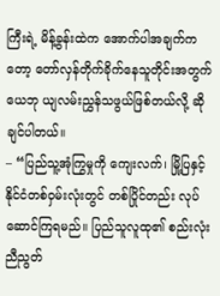ကြီးရဲ့ မိန့်ခွန်းထဲက အောက်ပါအချက်ကတော့ တော်လှန်တိုက်ခိုက်နေသူတိုင်းအတွက် ယေဘု ယျလမ်းညွှန်သဖွယ်ဖြစ်တယ်လို့ ဆိုချင်ပါတယ်။
– “ပြည်သူ့အုံကြွမှုကို ကျေးလက်၊ မြို့ပြနှင့် နိုင်ငံတစ်ဝှမ်းလုံးတွင် တစ်ပြိုင်တည်း လုပ်ဆောင်ကြရမည်။ ပြည်သူလူထု၏ စည်းလုံးညီညွတ်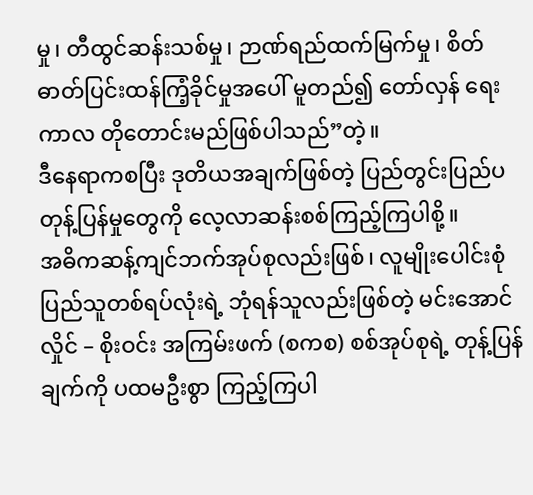မှု၊ တီထွင်ဆန်းသစ်မှု၊ ဉာဏ်ရည်ထက်မြက်မှု၊ စိတ်ဓာတ်ပြင်းထန်ကြံ့ခိုင်မှုအပေါ် မူတည်၍ တော်လှန် ရေးကာလ တိုတောင်းမည်ဖြစ်ပါသည်”တဲ့။
ဒီနေရာကစပြီး ဒုတိယအချက်ဖြစ်တဲ့ ပြည်တွင်းပြည်ပ တုန့်ပြန်မှုတွေကို လေ့လာဆန်းစစ်ကြည့်ကြပါစို့။
အဓိကဆန့်ကျင်ဘက်အုပ်စုလည်းဖြစ်၊ လူမျိုးပေါင်းစုံပြည်သူတစ်ရပ်လုံးရဲ့ ဘုံရန်သူလည်းဖြစ်တဲ့ မင်းအောင် လှိုင် – စိုးဝင်း အကြမ်းဖက် (စကစ) စစ်အုပ်စုရဲ့ တုန့်ပြန်ချက်ကို ပထမဦးစွာ ကြည့်ကြပါ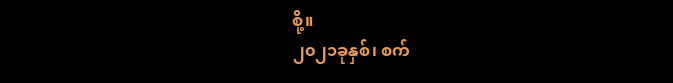စို့။
၂၀၂၁ခုနှစ်၊ စက်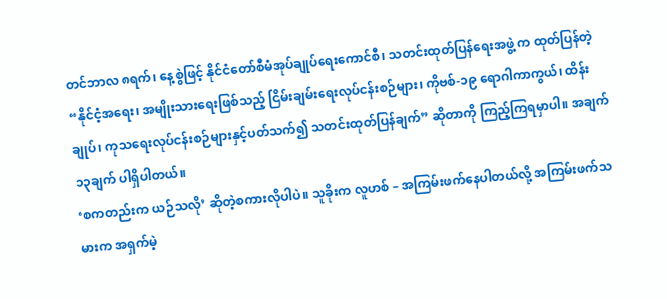တင်ဘာလ ၈ရက်၊ နေ့စွဲဖြင့် နိုင်ငံတော်စီမံအုပ်ချုပ်ရေးကောင်စီ၊ သတင်းထုတ်ပြန်ရေးအဖွဲ့ က ထုတ်ပြန်တဲ့ “နိုင်ငံ့အရေး၊ အမျိုးသားရေးဖြစ်သည့် ငြိမ်းချမ်းရေးလုပ်ငန်းစဉ်များ၊ ကိုဗစ်-၁၉ ရောဂါကာကွယ်၊ ထိန်း ချုပ်၊ ကုသရေးလုပ်ငန်းစဉ်များနှင့်ပတ်သက်၍ သတင်းထုတ်ပြန်ချက်” ဆိုတာကို ကြည့်ကြရမှာပါ။ အချက် ၁၃ချက် ပါရှိပါတယ်။
‘စကတည်းက ယဉ်သလို’ ဆိုတဲ့စကားလိုပါပဲ။ သူခိုးက လူဟစ် – အကြမ်းဖက်နေပါတယ်လို့ အကြမ်းဖက်သ မားက အရှက်မဲ့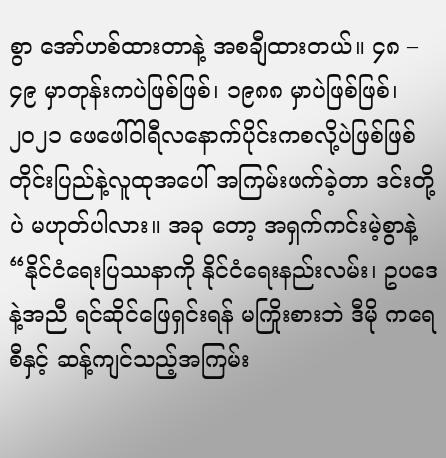စွာ အော်ဟစ်ထားတာနဲ့ အစချီထားတယ်။ ၄၈ – ၄၉ မှာတုန်းကပဲဖြစ်ဖြစ်၊ ၁၉၈၈ မှာပဲဖြစ်ဖြစ်၊ ၂၀၂၁ ဖေဖေါ်ဝါရီလနောက်ပိုင်းကစလို့ပဲဖြစ်ဖြစ် တိုင်းပြည်နဲ့လူထုအပေါ် အကြမ်းဖက်ခဲ့တာ ဒင်းတို့ပဲ မဟုတ်ပါလား။ အခု တော့ အရှက်ကင်းမဲ့စွာနဲ့ “နိုင်ငံရေးပြဿနာကို နိုင်ငံရေးနည်းလမ်း၊ ဥပဒေနဲ့အညီ ရင်ဆိုင်ဖြေရှင်းရန် မကြိုးစားဘဲ ဒီမို ကရေစီနှင့် ဆန့်ကျင်သည့်အကြမ်း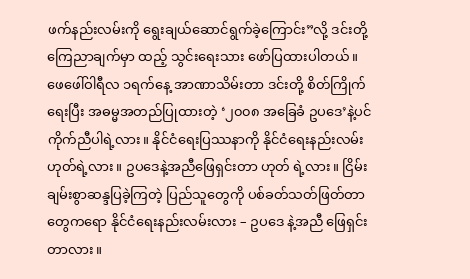ဖက်နည်းလမ်းကို ရွေးချယ်ဆောင်ရွက်ခဲ့ကြောင်း”လို့ ဒင်းတို့ကြေညာချက်မှာ ထည့် သွင်းရေးသား ဖော်ပြထားပါတယ်။
ဖေဖေါ်ဝါရီလ ၁ရက်နေ့ အာဏာသိမ်းတာ ဒင်းတို့ စိတ်ကြိုက်ရေးပြီး အဓမ္မအတည်ပြုထားတဲ့ ‘၂၀၀၈ အခြေခံ ဥပဒေ’နဲ့ပင် ကိုက်ညီပါရဲ့လား။ နိုင်ငံရေးပြဿနာကို နိုင်ငံရေးနည်းလမ်း ဟုတ်ရဲ့လား။ ဥပဒေနဲ့အညီဖြေရှင်းတာ ဟုတ် ရဲ့လား။ ငြိမ်းချမ်းစွာဆန္ဒပြခဲ့ကြတဲ့ ပြည်သူတွေကို ပစ်ခတ်သတ်ဖြတ်တာတွေကရော နိုင်ငံရေးနည်းလမ်းလား – ဥပဒေ နဲ့အညီ ဖြေရှင်းတာလား။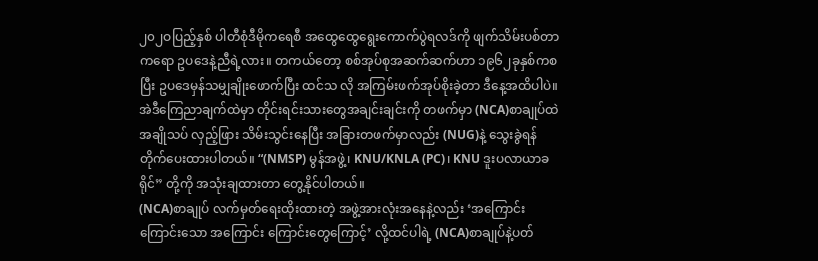၂၀၂ဝပြည့်နှစ် ပါတီစုံဒီမိုကရေစီ အထွေထွေရွေးကောက်ပွဲရလဒ်ကို ဖျက်သိမ်းပစ်တာကရော ဥပဒေနဲ့ညီရဲ့လား။ တကယ်တော့ စစ်အုပ်စုအဆက်ဆက်ဟာ ၁၉၆၂ခုနှစ်ကစပြီး ဥပဒေမှန်သမျှချိုးဖောက်ပြီး ထင်သ လို အကြမ်းဖက်အုပ်စိုးခဲ့တာ ဒီနေ့အထိပါပဲ။
အဲဒီကြေညာချက်ထဲမှာ တိုင်းရင်းသားတွေအချင်းချင်းကို တဖက်မှာ (NCA)စာချုပ်ထဲ အချိုသပ် လှည့်ဖြား သိမ်းသွင်းနေပြီး အခြားတဖက်မှာလည်း (NUG)နဲ့ သွေးခွဲရန်တိုက်ပေးထားပါတယ်။ “(NMSP) မွန်အဖွဲ့၊ KNU/KNLA (PC)၊ KNU ဒူးပလာယာခရိုင်” တို့ကို အသုံးချထားတာ တွေ့နိုင်ပါတယ်။
(NCA)စာချုပ် လက်မှတ်ရေးထိုးထားတဲ့ အဖွဲ့အားလုံးအနေနဲ့လည်း ‘အကြောင်းကြောင်းသော အကြောင်း ကြောင်းတွေကြောင့်’ လို့ထင်ပါရဲ့ (NCA)စာချုပ်နဲ့ပတ်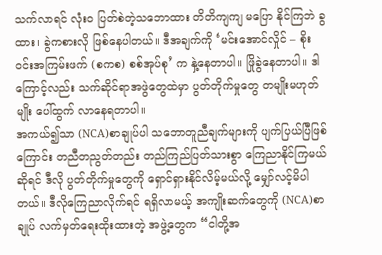သက်လာရင် လုံးဝ ပြတ်စဲတဲ့သဘောထား တိတိကျကျ မပြော နိုင်ကြဘဲ ခွထား၊ ခွဲကစားလို ဖြစ်နေပါတယ်။ ဒီအချက်ကို ‘မင်းအောင်လှိုင် – စိုးဝင်းအကြမ်းဖက် (စကစ) စစ်အုပ်စု’ က နှဲ့နေတာပါ။ ဖြိုခွဲနေတာပါ။ ဒါကြောင့်လည်း သက်ဆိုင်ရာအဖွဲတွေထဲမှာ ပွတ်တိုက်မှုတွေ တမျိုးမဟုတ်မျိုး ပေါ်ထွက် လာနေရတာပါ။
အကယ်၍သာ (NCA)စာချုပ်ပါ သဘောတူညီချက်များကို ပျက်ပြယ်ပြီဖြစ်ကြောင်း တညီတညွတ်တည်း တည်ကြည်ပြတ်သားစွာ ကြေညာနိုင်ကြမယ်ဆိုရင် ဒီလို ပွတ်တိုက်မှုတွေကို ရှောင်ရှားနိုင်လိမ့်မယ်လို့ မျှော်လင့်မိပါ တယ်။ ဒီလိုကြေညာလိုက်ရင် ရရှိလာမယ့် အကျိုးဆက်တွေကို (NCA)စာချုပ် လက်မှတ်ရေးထိုးထားတဲ့ အဖွဲ့တွေက “ငါတို့အ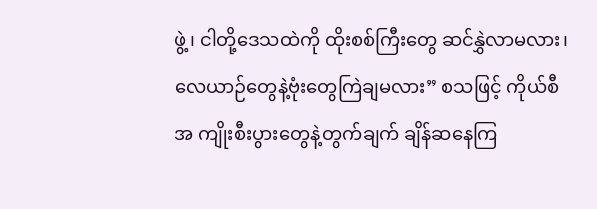ဖွဲ့၊ ငါတို့ဒေသထဲကို ထိုးစစ်ကြီးတွေ ဆင်နွှဲလာမလား၊ လေယာဉ်တွေနဲ့ဗုံးတွေကြဲချမလား” စသဖြင့် ကိုယ်စီအ ကျိုးစီးပွားတွေနဲ့တွက်ချက် ချိန်ဆနေကြ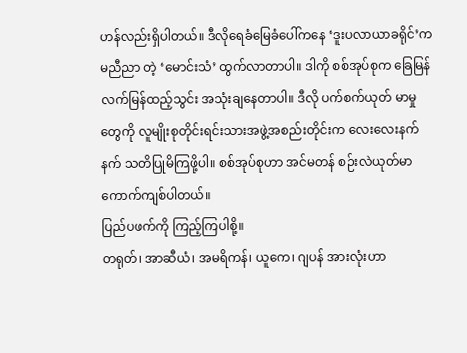ဟန်လည်းရှိပါတယ်။ ဒီလိုရေခံမြေခံပေါ်ကနေ ‘ဒူးပလာယာခရိုင်’က မညီညာ တဲ့ ‘မောင်းသံ’ ထွက်လာတာပါ။ ဒါကို စစ်အုပ်စုက ခြေမြန်လက်မြန်ထည့်သွင်း အသုံးချနေတာပါ။ ဒီလို ပက်စက်ယုတ် မာမှုတွေကို လူမျိုးစုတိုင်းရင်းသားအဖွဲ့အစည်းတိုင်းက လေးလေးနက်နက် သတိပြုမိကြဖို့ပါ။ စစ်အုပ်စုဟာ အင်မတန် စဉ်းလဲယုတ်မာကောက်ကျစ်ပါတယ်။
ပြည်ပဖက်ကို ကြည့်ကြပါစို့။
တရုတ်၊ အာဆီယံ၊ အမရိကန်၊ ယူကေ၊ ဂျပန် အားလုံးဟာ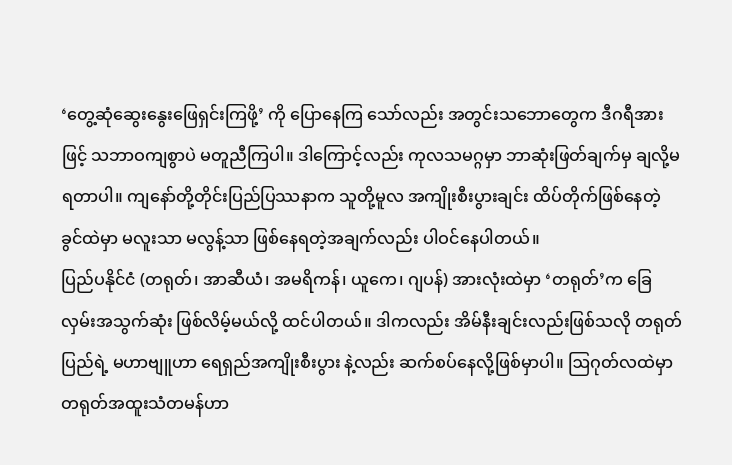‘တွေ့ဆုံဆွေးနွေးဖြေရှင်းကြဖို့’ ကို ပြောနေကြ သော်လည်း အတွင်းသဘောတွေက ဒီဂရီအားဖြင့် သဘာဝကျစွာပဲ မတူညီကြပါ။ ဒါကြောင့်လည်း ကုလသမဂ္ဂမှာ ဘာဆုံးဖြတ်ချက်မှ ချလို့မရတာပါ။ ကျနော်တို့တိုင်းပြည်ပြဿနာက သူတို့မူလ အကျိုးစီးပွားချင်း ထိပ်တိုက်ဖြစ်နေတဲ့ ခွင်ထဲမှာ မလူးသာ မလွန့်သာ ဖြစ်နေရတဲ့အချက်လည်း ပါဝင်နေပါတယ်။
ပြည်ပနိုင်ငံ (တရုတ်၊ အာဆီယံ၊ အမရိကန်၊ ယူကေ၊ ဂျပန်) အားလုံးထဲမှာ ‘တရုတ်’က ခြေလှမ်းအသွက်ဆုံး ဖြစ်လိမ့်မယ်လို့ ထင်ပါတယ်။ ဒါကလည်း အိမ်နီးချင်းလည်းဖြစ်သလို တရုတ်ပြည်ရဲ့ မဟာဗျူဟာ ရေရှည်အကျိုးစီးပွား နဲ့လည်း ဆက်စပ်နေလို့ဖြစ်မှာပါ။ ဩဂုတ်လထဲမှာ တရုတ်အထူးသံတမန်ဟာ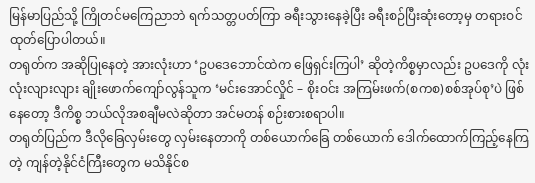မြန်မာပြည်သို့ ကြိုတင်မကြေညာဘဲ ရက်သတ္တပတ်ကြာ ခရီးသွားနေခဲ့ပြီး ခရီးစဉ်ပြီးဆုံးတော့မှ တရားဝင်ထုတ်ပြောပါတယ်။
တရုတ်က အဆိုပြုနေတဲ့ အားလုံးဟာ ‘ဥပဒေဘောင်ထဲက ဖြေရှင်းကြပါ’ ဆိုတဲ့ကိစ္စမှာလည်း ဥပဒေကို လုံးလုံးလျားလျား ချိုးဖောက်ကျော်လွန်သူက ‘မင်းအောင်လှိုင် – စိုးဝင်း အကြမ်းဖက်(စကစ)စစ်အုပ်စု’ပဲ ဖြစ်နေတော့ ဒီကိစ္စ ဘယ်လိုအစချီမလဲဆိုတာ အင်မတန် စဉ်းစားစရာပါ။
တရုတ်ပြည်က ဒီလိုခြေလှမ်းတွေ လှမ်းနေတာကို တစ်ယောက်ခြေ တစ်ယောက် ဒေါက်ထောက်ကြည့်နေကြ တဲ့ ကျန်တဲ့နိုင်ငံကြီးတွေက မသိနိုင်စ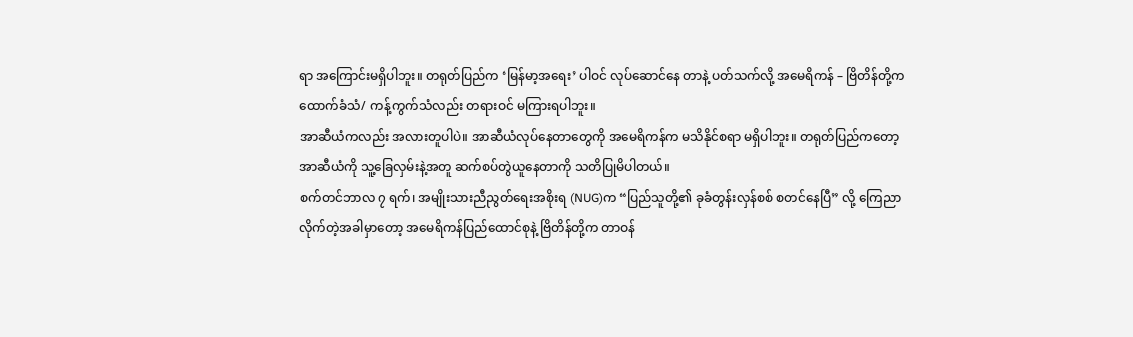ရာ အကြောင်းမရှိပါဘူး။ တရုတ်ပြည်က ‘မြန်မာ့အရေး’ ပါဝင် လုပ်ဆောင်နေ တာနဲ့ ပတ်သက်လို့ အမေရိကန် – ဗြိတိန်တို့က ထောက်ခံသံ/ ကန့်ကွက်သံလည်း တရားဝင် မကြားရပါဘူး။
အာဆီယံကလည်း အလားတူပါပဲ။ အာဆီယံလုပ်နေတာတွေကို အမေရိကန်က မသိနိုင်စရာ မရှိပါဘူး။ တရုတ်ပြည်ကတော့ အာဆီယံကို သူ့ခြေလှမ်းနဲ့အတူ ဆက်စပ်တွဲယူနေတာကို သတိပြုမိပါတယ်။
စက်တင်ဘာလ ၇ ရက်၊ အမျိုးသားညီညွတ်ရေးအစိုးရ (NUG)က “ပြည်သူတို့၏ ခုခံတွန်းလှန်စစ် စတင်နေပြီ” လို့ ကြေညာလိုက်တဲ့အခါမှာတော့ အမေရိကန်ပြည်ထောင်စုနဲ့ ဗြိတိန်တို့က တာဝန်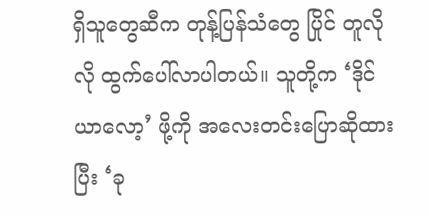ရှိသူတွေဆီက တုန့်ပြန်သံတွေ ပြိုင် တူလိုလို ထွက်ပေါ်လာပါတယ်။ သူတို့က ‘ဒိုင်ယာလော့’ ဖို့ကို အလေးတင်းပြောဆိုထားပြီး ‘ခု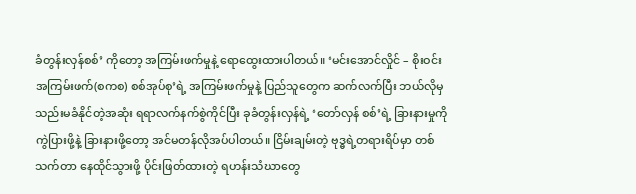ခံတွန်းလှန်စစ်’ ကိုတော့ အကြမ်းဖက်မှုနဲ့ ရောထွေးထားပါတယ်။ ‘မင်းအောင်လှိုင် – စိုးဝင်းအကြမ်းဖက်(စကစ) စစ်အုပ်စု’ရဲ့ အကြမ်းဖက်မှုနဲ့ ပြည်သူတွေက ဆက်လက်ပြီး ဘယ်လိုမှ သည်းမခံနိုင်တဲ့အဆုံး ရရာလက်နက်စွဲကိုင်ပြီး ခုခံတွန်းလှန်ရဲ့ ‘တော်လှန် စစ်’ရဲ့ ခြားနားမှုကို ကွဲပြားဖို့နဲ့ ခြားနားဖို့တော့ အင်မတန်လိုအပ်ပါတယ်။ ငြိမ်းချမ်းတဲ့ ဗုဒ္ဓရဲ့တရားရိပ်မှာ တစ်သက်တာ နေထိုင်သွားဖို့ ပိုင်းဖြတ်ထားတဲ့ ရဟန်းသံဃာတွေ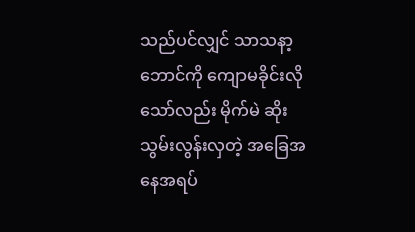သည်ပင်လျှင် သာသနာ့ဘောင်ကို ကျောမခိုင်းလိုသော်လည်း မိုက်မဲ ဆိုးသွမ်းလွန်းလှတဲ့ အခြေအနေအရပ်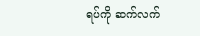ရပ်ကို ဆက်လက်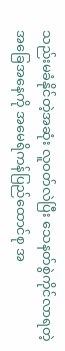သည်းမခံနိုင်တဲ့အဆုံး လူဝတ်လဲပြီး သေနတ်စွဲကိုင်လာရတဲ့ အခြေအနေကို အမေရိကန်ပြည်ထောင်စု အ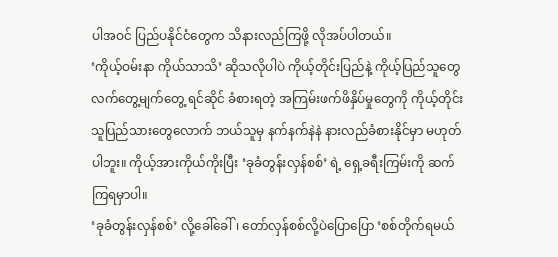ပါအဝင် ပြည်ပနိုင်ငံတွေက သိနားလည်ကြဖို့ လိုအပ်ပါတယ်။
‘ကိုယ့်ဝမ်းနာ ကိုယ်သာသိ’ ဆိုသလိုပါပဲ ကိုယ့်တိုင်းပြည်နဲ့ ကိုယ့်ပြည်သူတွေ လက်တွေ့မျက်တွေ့ ရင်ဆိုင် ခံစားရတဲ့ အကြမ်းဖက်ဖိနှိပ်မှုတွေကို ကိုယ့်တိုင်းသူပြည်သားတွေလောက် ဘယ်သူမှ နက်နက်နဲနဲ နားလည်ခံစားနိုင်မှာ မဟုတ်ပါဘူး။ ကိုယ့်အားကိုယ်ကိုးပြီး ‘ခုခံတွန်းလှန်စစ်’ ရဲ့ ရှေ့ခရီးကြမ်းကို ဆက်ကြရမှာပါ။
‘ခုခံတွန်းလှန်စစ်’ လို့ခေါ်ခေါ်၊ တော်လှန်စစ်လို့ပဲပြောပြော ‘စစ်တိုက်ရမယ်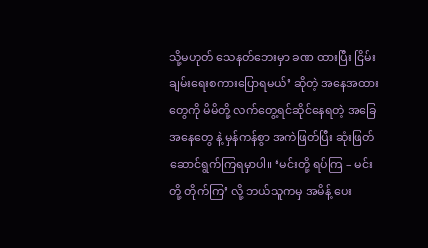သို့မဟုတ် သေနတ်ဘေးမှာ ခဏ ထားပြီး ငြိမ်းချမ်းရေးစကားပြောရမယ်’ ဆိုတဲ့ အနေအထားတွေကို မိမိတို့ လက်တွေ့ရင်ဆိုင်နေရတဲ့ အခြေအနေတွေ နဲ့ မှန်ကန်စွာ အကဲဖြတ်ပြီး ဆုံးဖြတ်ဆောင်ရွက်ကြရမှာပါ။ ‘မင်းတို့ ရပ်ကြ – မင်းတို့ တိုက်ကြ’ လို့ ဘယ်သူကမှ အမိန့် ပေး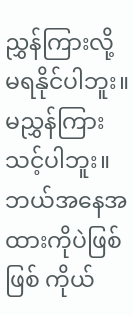ညွှန်ကြားလို့ မရနိုင်ပါဘူး။ မညွှန်ကြားသင့်ပါဘူး။ ဘယ်အနေအထားကိုပဲဖြစ်ဖြစ် ကိုယ်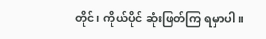တိုင်၊ ကိုယ်ပိုင် ဆုံးဖြတ်ကြ ရမှာပါ။